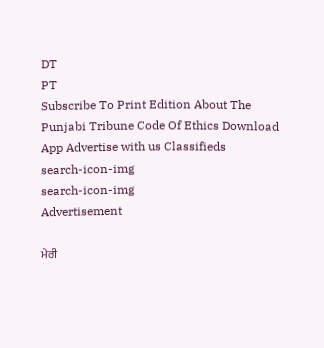DT
PT
Subscribe To Print Edition About The Punjabi Tribune Code Of Ethics Download App Advertise with us Classifieds
search-icon-img
search-icon-img
Advertisement

ਮੇਰੀ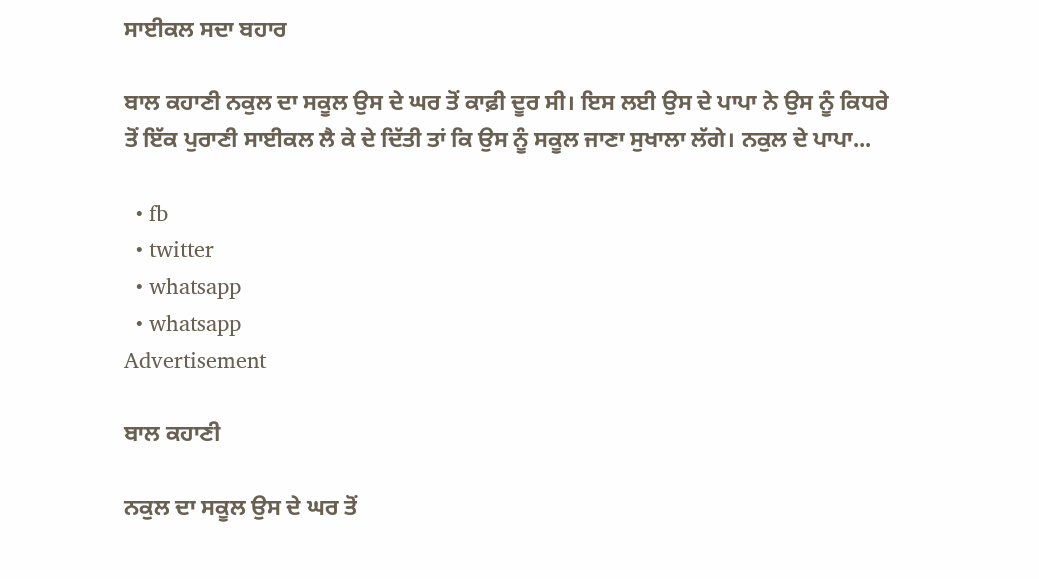ਸਾਈਕਲ ਸਦਾ ਬਹਾਰ

ਬਾਲ ਕਹਾਣੀ ਨਕੁਲ ਦਾ ਸਕੂਲ ਉਸ ਦੇ ਘਰ ਤੋਂ ਕਾਫ਼ੀ ਦੂਰ ਸੀ। ਇਸ ਲਈ ਉਸ ਦੇ ਪਾਪਾ ਨੇ ਉਸ ਨੂੰ ਕਿਧਰੇ ਤੋਂ ਇੱਕ ਪੁਰਾਣੀ ਸਾਈਕਲ ਲੈ ਕੇ ਦੇ ਦਿੱਤੀ ਤਾਂ ਕਿ ਉਸ ਨੂੰ ਸਕੂਲ ਜਾਣਾ ਸੁਖਾਲਾ ਲੱਗੇ। ਨਕੁਲ ਦੇ ਪਾਪਾ...

  • fb
  • twitter
  • whatsapp
  • whatsapp
Advertisement

ਬਾਲ ਕਹਾਣੀ

ਨਕੁਲ ਦਾ ਸਕੂਲ ਉਸ ਦੇ ਘਰ ਤੋਂ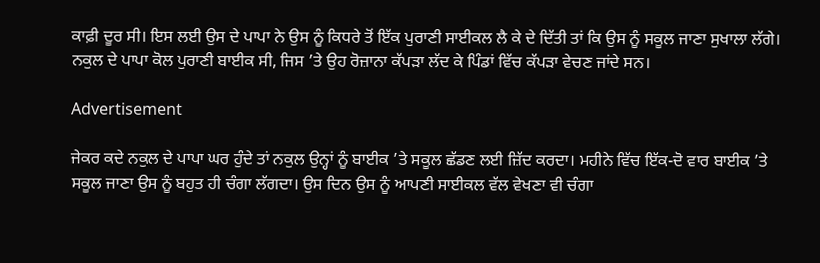ਕਾਫ਼ੀ ਦੂਰ ਸੀ। ਇਸ ਲਈ ਉਸ ਦੇ ਪਾਪਾ ਨੇ ਉਸ ਨੂੰ ਕਿਧਰੇ ਤੋਂ ਇੱਕ ਪੁਰਾਣੀ ਸਾਈਕਲ ਲੈ ਕੇ ਦੇ ਦਿੱਤੀ ਤਾਂ ਕਿ ਉਸ ਨੂੰ ਸਕੂਲ ਜਾਣਾ ਸੁਖਾਲਾ ਲੱਗੇ। ਨਕੁਲ ਦੇ ਪਾਪਾ ਕੋਲ ਪੁਰਾਣੀ ਬਾਈਕ ਸੀ, ਜਿਸ ’ਤੇ ਉਹ ਰੋਜ਼ਾਨਾ ਕੱਪੜਾ ਲੱਦ ਕੇ ਪਿੰਡਾਂ ਵਿੱਚ ਕੱਪੜਾ ਵੇਚਣ ਜਾਂਦੇ ਸਨ।

Advertisement

ਜੇਕਰ ਕਦੇ ਨਕੁਲ ਦੇ ਪਾਪਾ ਘਰ ਹੁੰਦੇ ਤਾਂ ਨਕੁਲ ਉਨ੍ਹਾਂ ਨੂੰ ਬਾਈਕ ’ਤੇ ਸਕੂਲ ਛੱਡਣ ਲਈ ਜ਼ਿੱਦ ਕਰਦਾ। ਮਹੀਨੇ ਵਿੱਚ ਇੱਕ-ਦੋ ਵਾਰ ਬਾਈਕ ’ਤੇ ਸਕੂਲ ਜਾਣਾ ਉਸ ਨੂੰ ਬਹੁਤ ਹੀ ਚੰਗਾ ਲੱਗਦਾ। ਉਸ ਦਿਨ ਉਸ ਨੂੰ ਆਪਣੀ ਸਾਈਕਲ ਵੱਲ ਵੇਖਣਾ ਵੀ ਚੰਗਾ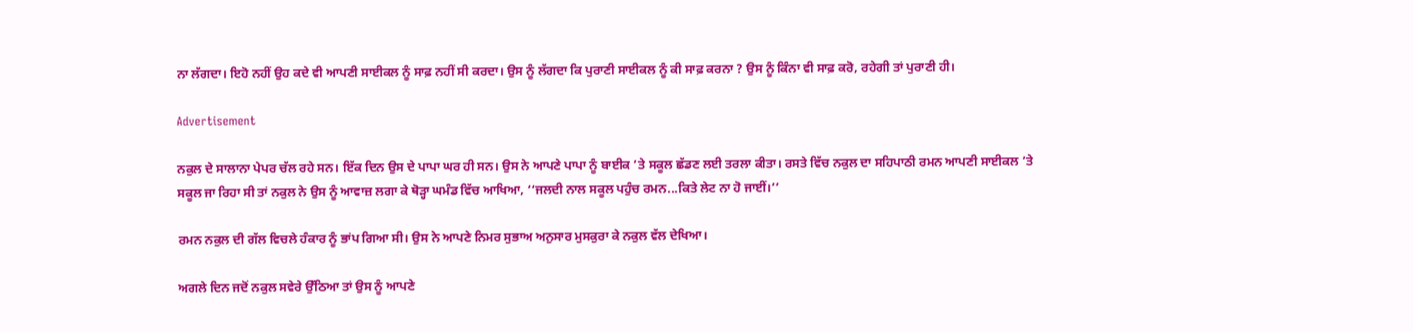ਨਾ ਲੱਗਦਾ। ਇਹੋ ਨਹੀਂ ਉਹ ਕਦੇ ਵੀ ਆਪਣੀ ਸਾਈਕਲ ਨੂੰ ਸਾਫ਼ ਨਹੀਂ ਸੀ ਕਰਦਾ। ਉਸ ਨੂੰ ਲੱਗਦਾ ਕਿ ਪੁਰਾਣੀ ਸਾਈਕਲ ਨੂੰ ਕੀ ਸਾਫ਼ ਕਰਨਾ ? ਉਸ ਨੂੰ ਕਿੰਨਾ ਵੀ ਸਾਫ਼ ਕਰੋ, ਰਹੇਗੀ ਤਾਂ ਪੁਰਾਣੀ ਹੀ।

Advertisement

ਨਕੁਲ ਦੇ ਸਾਲਾਨਾ ਪੇਪਰ ਚੱਲ ਰਹੇ ਸਨ। ਇੱਕ ਦਿਨ ਉਸ ਦੇ ਪਾਪਾ ਘਰ ਹੀ ਸਨ। ਉਸ ਨੇ ਆਪਣੇ ਪਾਪਾ ਨੂੰ ਬਾਈਕ ’ਤੇ ਸਕੂਲ ਛੱਡਣ ਲਈ ਤਰਲਾ ਕੀਤਾ। ਰਸਤੇ ਵਿੱਚ ਨਕੁਲ ਦਾ ਸਹਿਪਾਠੀ ਰਮਨ ਆਪਣੀ ਸਾਈਕਲ ’ਤੇ ਸਕੂਲ ਜਾ ਰਿਹਾ ਸੀ ਤਾਂ ਨਕੁਲ ਨੇ ਉਸ ਨੂੰ ਆਵਾਜ਼ ਲਗਾ ਕੇ ਥੋੜ੍ਹਾ ਘਮੰਡ ਵਿੱਚ ਆਖਿਆ, ‘‘ਜਲਦੀ ਨਾਲ ਸਕੂਲ ਪਹੁੰਚ ਰਮਨ...ਕਿਤੇ ਲੇਟ ਨਾ ਹੋ ਜਾਈਂ।’’

ਰਮਨ ਨਕੁਲ ਦੀ ਗੱਲ ਵਿਚਲੇ ਹੰਕਾਰ ਨੂੰ ਭਾਂਪ ਗਿਆ ਸੀ। ਉਸ ਨੇ ਆਪਣੇ ਨਿਮਰ ਸੁਭਾਅ ਅਨੁਸਾਰ ਮੁਸਕੁਰਾ ਕੇ ਨਕੁਲ ਵੱਲ ਦੇਖਿਆ।

ਅਗਲੇ ਦਿਨ ਜਦੋਂ ਨਕੁਲ ਸਵੇਰੇ ਉੱਠਿਆ ਤਾਂ ਉਸ ਨੂੰ ਆਪਣੇ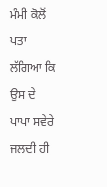ਮੰਮੀ ਕੋਲੋਂ ਪਤਾ ਲੱਗਿਆ ਕਿ ਉਸ ਦੇ ਪਾਪਾ ਸਵੇਰੇ ਜਲਦੀ ਹੀ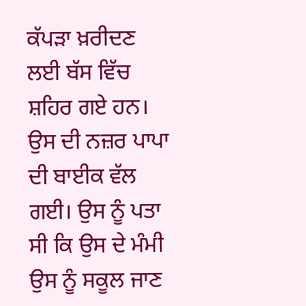ਕੱਪੜਾ ਖ਼ਰੀਦਣ ਲਈ ਬੱਸ ਵਿੱਚ ਸ਼ਹਿਰ ਗਏ ਹਨ। ਉਸ ਦੀ ਨਜ਼ਰ ਪਾਪਾ ਦੀ ਬਾਈਕ ਵੱਲ ਗਈ। ਉਸ ਨੂੰ ਪਤਾ ਸੀ ਕਿ ਉਸ ਦੇ ਮੰਮੀ ਉਸ ਨੂੰ ਸਕੂਲ ਜਾਣ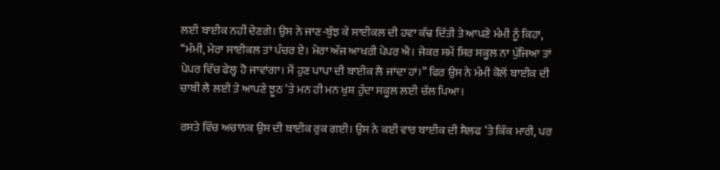ਲਈ ਬਾਈਕ ਨਹੀਂ ਦੇਣਗੇ। ਉਸ ਨੇ ਜਾਣ-ਬੁੱਝ ਕੇ ਸਾਈਕਲ ਦੀ ਹਵਾ ਕੱਢ ਦਿੱਤੀ ਤੇ ਆਪਣੇ ਮੰਮੀ ਨੂੰ ਕਿਹਾ, ‘‘ਮੰਮੀ, ਮੇਰਾ ਸਾਈਕਲ ਤਾਂ ਪੰਚਰ ਏ। ਮੇਰਾ ਅੱਜ ਆਖਰੀ ਪੇਪਰ ਐ। ਜੇਕਰ ਸਮੇਂ ਸਿਰ ਸਕੂਲ ਨਾ ਪੁੱਜਿਆ ਤਾਂ ਪੇਪਰ ਵਿੱਚ ਫੇਲ੍ਹ ਹੋ ਜਾਵਾਂਗਾ। ਮੈਂ ਹੁਣ ਪਾਪਾ ਦੀ ਬਾਈਕ ਲੈ ਜਾਂਦਾ ਹਾਂ।’’ ਫਿਰ ਉਸ ਨੇ ਮੰਮੀ ਕੋਲੋਂ ਬਾਈਕ ਦੀ ਚਾਬੀ ਲੈ ਲਈ ਤੇ ਆਪਣੇ ਝੂਠ ’ਤੇ ਮਨ ਹੀ ਮਨ ਖੁਸ਼ ਹੁੰਦਾ ਸਕੂਲ ਲਈ ਚੱਲ ਪਿਆ।

ਰਸਤੇ ਵਿੱਚ ਅਚਾਨਕ ਉਸ ਦੀ ਬਾਈਕ ਰੁਕ ਗਈ। ਉਸ ਨੇ ਕਈ ਵਾਰ ਬਾਈਕ ਦੀ ਸੈਲਫ ’ਤੇ ਕਿੱਕ ਮਾਰੀ, ਪਰ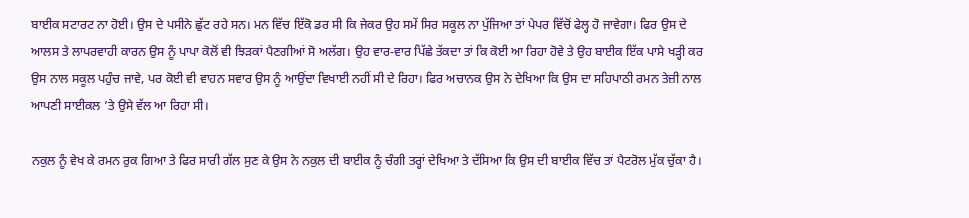ਬਾਈਕ ਸਟਾਰਟ ਨਾ ਹੋਈ। ਉਸ ਦੇ ਪਸੀਨੇ ਛੁੱਟ ਰਹੇ ਸਨ। ਮਨ ਵਿੱਚ ਇੱਕੋ ਡਰ ਸੀ ਕਿ ਜੇਕਰ ਉਹ ਸਮੇਂ ਸਿਰ ਸਕੂਲ ਨਾ ਪੁੱਜਿਆ ਤਾਂ ਪੇਪਰ ਵਿੱਚੋਂ ਫੇਲ੍ਹ ਹੋ ਜਾਵੇਗਾ। ਫਿਰ ਉਸ ਦੇ ਆਲਸ ਤੇ ਲਾਪਰਵਾਹੀ ਕਾਰਨ ਉਸ ਨੂੰ ਪਾਪਾ ਕੋਲੋਂ ਵੀ ਝਿੜਕਾਂ ਪੈਣਗੀਆਂ ਸੋ ਅਲੱਗ। ਉਹ ਵਾਰ-ਵਾਰ ਪਿੱਛੇ ਤੱਕਦਾ ਤਾਂ ਕਿ ਕੋਈ ਆ ਰਿਹਾ ਹੋਵੇ ਤੇ ਉਹ ਬਾਈਕ ਇੱਕ ਪਾਸੇ ਖੜ੍ਹੀ ਕਰ ਉਸ ਨਾਲ ਸਕੂਲ ਪਹੁੰਚ ਜਾਵੇ, ਪਰ ਕੋਈ ਵੀ ਵਾਹਨ ਸਵਾਰ ਉਸ ਨੂੰ ਆਉਂਦਾ ਵਿਖਾਈ ਨਹੀਂ ਸੀ ਦੇ ਰਿਹਾ। ਫਿਰ ਅਚਾਨਕ ਉਸ ਨੇ ਦੇਖਿਆ ਕਿ ਉਸ ਦਾ ਸਹਿਪਾਠੀ ਰਮਨ ਤੇਜ਼ੀ ਨਾਲ ਆਪਣੀ ਸਾਈਕਲ ’ਤੇ ਉਸੇ ਵੱਲ ਆ ਰਿਹਾ ਸੀ।

ਨਕੁਲ ਨੂੰ ਵੇਖ ਕੇ ਰਮਨ ਰੁਕ ਗਿਆ ਤੇ ਫਿਰ ਸਾਰੀ ਗੱਲ ਸੁਣ ਕੇ ਉਸ ਨੇ ਨਕੁਲ ਦੀ ਬਾਈਕ ਨੂੰ ਚੰਗੀ ਤਰ੍ਹਾਂ ਦੇਖਿਆ ਤੇ ਦੱਸਿਆ ਕਿ ਉਸ ਦੀ ਬਾਈਕ ਵਿੱਚ ਤਾਂ ਪੈਟਰੋਲ ਮੁੱਕ ਚੁੱਕਾ ਹੈ।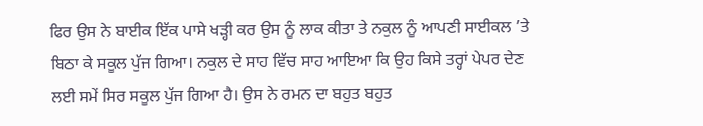ਫਿਰ ਉਸ ਨੇ ਬਾਈਕ ਇੱਕ ਪਾਸੇ ਖੜ੍ਹੀ ਕਰ ਉਸ ਨੂੰ ਲਾਕ ਕੀਤਾ ਤੇ ਨਕੁਲ ਨੂੰ ਆਪਣੀ ਸਾਈਕਲ ’ਤੇ ਬਿਠਾ ਕੇ ਸਕੂਲ ਪੁੱਜ ਗਿਆ। ਨਕੁਲ ਦੇ ਸਾਹ ਵਿੱਚ ਸਾਹ ਆਇਆ ਕਿ ਉਹ ਕਿਸੇ ਤਰ੍ਹਾਂ ਪੇਪਰ ਦੇਣ ਲਈ ਸਮੇਂ ਸਿਰ ਸਕੂਲ ਪੁੱਜ ਗਿਆ ਹੈ। ਉਸ ਨੇ ਰਮਨ ਦਾ ਬਹੁਤ ਬਹੁਤ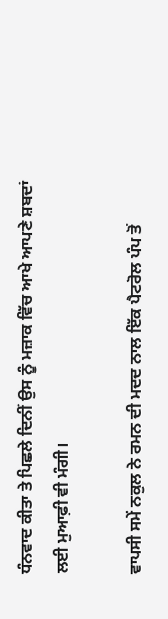ਧੰਨਵਾਦ ਕੀਤਾ ਤੇ ਪਿਛਲੇ ਦਿਨੀਂ ਉਸ ਨੂੰ ਮਜ਼ਾਕ ਵਿੱਚ ਆਖੇ ਆਪਣੇ ਸ਼ਬਦਾਂ ਲਈ ਮੁਆਫ਼ੀ ਵੀ ਮੰਗੀ।

ਵਾਪਸੀ ਸਮੇਂ ਨਕੁਲ ਨੇ ਰਮਨ ਦੀ ਮਦਦ ਨਾਲ ਇੱਕ ਪੈਟਰੋਲ ਪੰਪ ਤੋਂ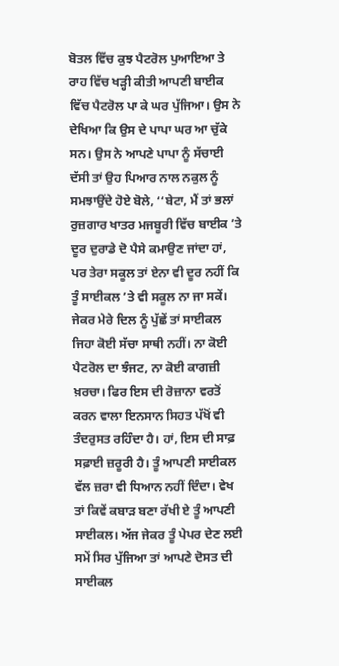ਬੋਤਲ ਵਿੱਚ ਕੁਝ ਪੈਟਰੋਲ ਪੁਆਇਆ ਤੇ ਰਾਹ ਵਿੱਚ ਖੜ੍ਹੀ ਕੀਤੀ ਆਪਣੀ ਬਾਈਕ ਵਿੱਚ ਪੈਟਰੋਲ ਪਾ ਕੇ ਘਰ ਪੁੱਜਿਆ। ਉਸ ਨੇ ਦੇਖਿਆ ਕਿ ਉਸ ਦੇ ਪਾਪਾ ਘਰ ਆ ਚੁੱਕੇ ਸਨ। ਉਸ ਨੇ ਆਪਣੇ ਪਾਪਾ ਨੂੰ ਸੱਚਾਈ ਦੱਸੀ ਤਾਂ ਉਹ ਪਿਆਰ ਨਾਲ ਨਕੁਲ ਨੂੰ ਸਮਝਾਉਂਦੇ ਹੋਏ ਬੋਲੇ, ‘‘ਬੇਟਾ, ਮੈਂ ਤਾਂ ਭਲਾਂ ਰੁਜ਼ਗਾਰ ਖਾਤਰ ਮਜਬੂਰੀ ਵਿੱਚ ਬਾਈਕ ’ਤੇ ਦੂਰ ਦੁਰਾਡੇ ਦੋ ਪੈਸੇ ਕਮਾਉਣ ਜਾਂਦਾ ਹਾਂ, ਪਰ ਤੇਰਾ ਸਕੂਲ ਤਾਂ ਏਨਾ ਵੀ ਦੂਰ ਨਹੀਂ ਕਿ ਤੂੰ ਸਾਈਕਲ ’ਤੇ ਵੀ ਸਕੂਲ ਨਾ ਜਾ ਸਕੇਂ। ਜੇਕਰ ਮੇਰੇ ਦਿਲ ਨੂੰ ਪੁੱਛੇਂ ਤਾਂ ਸਾਈਕਲ ਜਿਹਾ ਕੋਈ ਸੱਚਾ ਸਾਥੀ ਨਹੀਂ। ਨਾ ਕੋਈ ਪੈਟਰੋਲ ਦਾ ਝੰਜਟ, ਨਾ ਕੋਈ ਕਾਗਜ਼ੀ ਖ਼ਰਚਾ। ਫਿਰ ਇਸ ਦੀ ਰੋਜ਼ਾਨਾ ਵਰਤੋਂ ਕਰਨ ਵਾਲਾ ਇਨਸਾਨ ਸਿਹਤ ਪੱਖੋਂ ਵੀ ਤੰਦਰੁਸਤ ਰਹਿੰਦਾ ਹੈ। ਹਾਂ, ਇਸ ਦੀ ਸਾਫ਼ ਸਫ਼ਾਈ ਜ਼ਰੂਰੀ ਹੈ। ਤੂੰ ਆਪਣੀ ਸਾਈਕਲ ਵੱਲ ਜ਼ਰਾ ਵੀ ਧਿਆਨ ਨਹੀਂ ਦਿੰਦਾ। ਵੇਖ ਤਾਂ ਕਿਵੇਂ ਕਬਾੜ ਬਣਾ ਰੱਖੀ ਏ ਤੂੰ ਆਪਣੀ ਸਾਈਕਲ। ਅੱਜ ਜੇਕਰ ਤੂੰ ਪੇਪਰ ਦੇਣ ਲਈ ਸਮੇਂ ਸਿਰ ਪੁੱਜਿਆ ਤਾਂ ਆਪਣੇ ਦੋਸਤ ਦੀ ਸਾਈਕਲ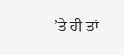’ਤੇ ਹੀ ਤਾਂ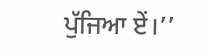ਪੁੱਜਿਆ ਏਂ।’’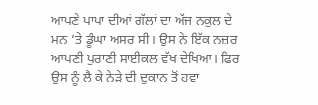ਆਪਣੇ ਪਾਪਾ ਦੀਆਂ ਗੱਲਾਂ ਦਾ ਅੱਜ ਨਕੁਲ ਦੇ ਮਨ ’ਤੇ ਡੂੰਘਾ ਅਸਰ ਸੀ। ਉਸ ਨੇ ਇੱਕ ਨਜ਼ਰ ਆਪਣੀ ਪੁਰਾਣੀ ਸਾਈਕਲ ਵੱਖ ਦੇਖਿਆ। ਫਿਰ ਉਸ ਨੂੰ ਲੈ ਕੇ ਨੇੜੇ ਦੀ ਦੁਕਾਨ ਤੋਂ ਹਵਾ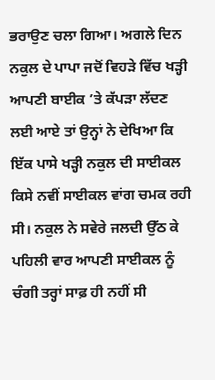ਭਰਾਉਣ ਚਲਾ ਗਿਆ। ਅਗਲੇ ਦਿਨ ਨਕੁਲ ਦੇ ਪਾਪਾ ਜਦੋਂ ਵਿਹੜੇ ਵਿੱਚ ਖੜ੍ਹੀ ਆਪਣੀ ਬਾਈਕ ’ਤੇ ਕੱਪੜਾ ਲੱਦਣ ਲਈ ਆਏ ਤਾਂ ਉਨ੍ਹਾਂ ਨੇ ਦੇਖਿਆ ਕਿ ਇੱਕ ਪਾਸੇ ਖੜ੍ਹੀ ਨਕੁਲ ਦੀ ਸਾਈਕਲ ਕਿਸੇ ਨਵੀਂ ਸਾਈਕਲ ਵਾਂਗ ਚਮਕ ਰਹੀ ਸੀ। ਨਕੁਲ ਨੇ ਸਵੇਰੇ ਜਲਦੀ ਉੱਠ ਕੇ ਪਹਿਲੀ ਵਾਰ ਆਪਣੀ ਸਾਈਕਲ ਨੂੰ ਚੰਗੀ ਤਰ੍ਹਾਂ ਸਾਫ਼ ਹੀ ਨਹੀਂ ਸੀ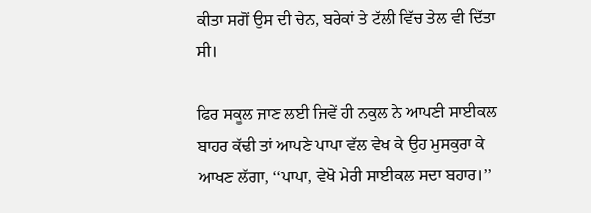ਕੀਤਾ ਸਗੋਂ ਉਸ ਦੀ ਚੇਨ, ਬਰੇਕਾਂ ਤੇ ਟੱਲੀ ਵਿੱਚ ਤੇਲ ਵੀ ਦਿੱਤਾ ਸੀ।

ਫਿਰ ਸਕੂਲ ਜਾਣ ਲਈ ਜਿਵੇਂ ਹੀ ਨਕੁਲ ਨੇ ਆਪਣੀ ਸਾਈਕਲ ਬਾਹਰ ਕੱਢੀ ਤਾਂ ਆਪਣੇ ਪਾਪਾ ਵੱਲ ਵੇਖ ਕੇ ਉਹ ਮੁਸਕੁਰਾ ਕੇ ਆਖਣ ਲੱਗਾ, ‘‘ਪਾਪਾ, ਵੇਖੋ ਮੇਰੀ ਸਾਈਕਲ ਸਦਾ ਬਹਾਰ।’’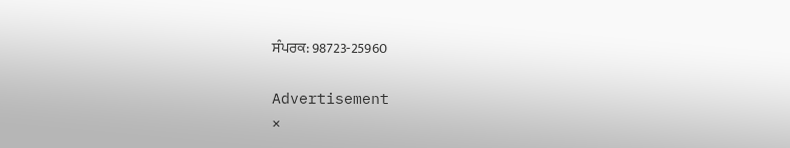ਸੰਪਰਕ: 98723-25960

Advertisement
×